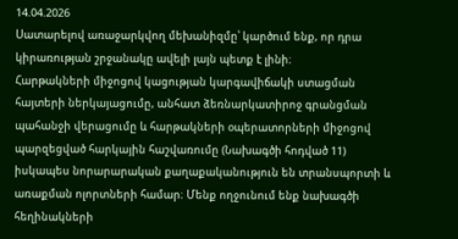14.04.2026
Սատարելով առաջարկվող մեխանիզմը՝ կարծում ենք, որ դրա կիրառության շրջանակը ավելի լայն պետք է լինի։
Հարթակների միջոցով կացության կարգավիճակի ստացման հայտերի ներկայացումը, անհատ ձեռնարկատիրոջ գրանցման պահանջի վերացումը և հարթակների օպերատորների միջոցով պարզեցված հարկային հաշվառումը (Նախագծի հոդված 11) իսկապես նորարարական քաղաքականություն են տրանսպորտի և առաքման ոլորտների համար։ Մենք ողջունում ենք նախագծի հեղինակների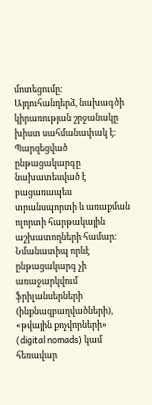մոտեցումը։
Այդուհանդերձ, նախագծի կիրառության շրջանակը խիստ սահմանափակ է։ Պարզեցված ընթացակարգը նախատեսված է բացառապես տրանսպորտի և առաքման ոլորտի հարթակային աշխատողների համար։ Նմանատիպ որևէ ընթացակարգ չի առաջարկվում ֆրիլանսերների (ինքնազբաղվածների), «թվային քոչվորների» (digital nomads) կամ հեռավար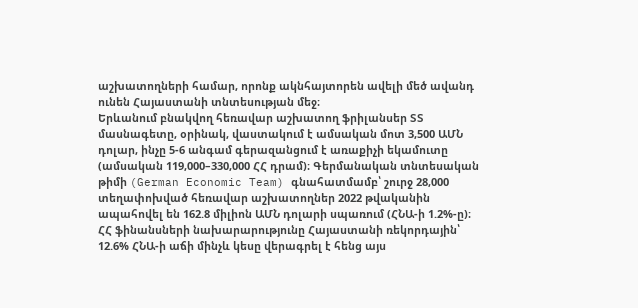աշխատողների համար, որոնք ակնհայտորեն ավելի մեծ ավանդ ունեն Հայաստանի տնտեսության մեջ։
Երևանում բնակվող հեռավար աշխատող ֆրիլանսեր ՏՏ մասնագետը, օրինակ, վաստակում է ամսական մոտ 3,500 ԱՄՆ դոլար, ինչը 5-6 անգամ գերազանցում է առաքիչի եկամուտը (ամսական 119,000–330,000 ՀՀ դրամ)։ Գերմանական տնտեսական թիմի (German Economic Team) գնահատմամբ՝ շուրջ 28,000 տեղափոխված հեռավար աշխատողներ 2022 թվականին ապահովել են 162.8 միլիոն ԱՄՆ դոլարի սպառում (ՀՆԱ-ի 1.2%-ը)։ ՀՀ ֆինանսների նախարարությունը Հայաստանի ռեկորդային՝ 12.6% ՀՆԱ-ի աճի մինչև կեսը վերագրել է հենց այս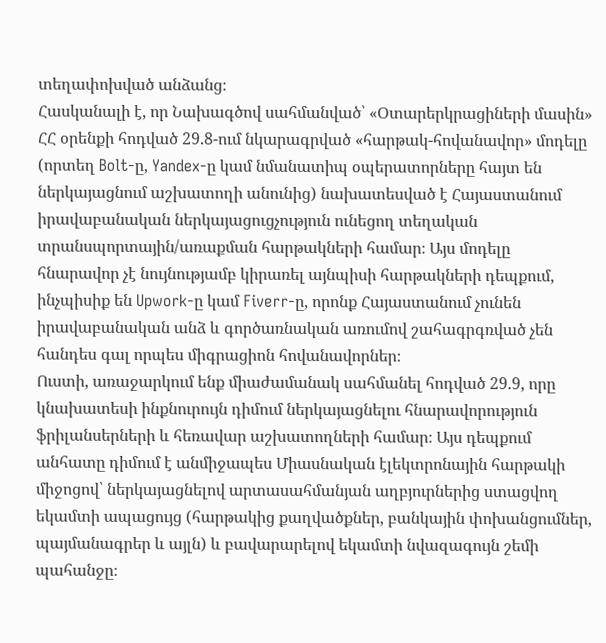տեղափոխված անձանց։
Հասկանալի է, որ Նախագծով սահմանված՝ «Օտարերկրացիների մասին» ՀՀ օրենքի հոդված 29.8-ում նկարագրված «հարթակ-հովանավոր» մոդելը (որտեղ Bolt-ը, Yandex-ը կամ նմանատիպ օպերատորները հայտ են ներկայացնում աշխատողի անունից) նախատեսված է Հայաստանում իրավաբանական ներկայացուցչություն ունեցող տեղական տրանսպորտային/առաքման հարթակների համար։ Այս մոդելը հնարավոր չէ նույնությամբ կիրառել այնպիսի հարթակների դեպքում, ինչպիսիք են Upwork-ը կամ Fiverr-ը, որոնք Հայաստանում չունեն իրավաբանական անձ և գործառնական առումով շահագրգռված չեն հանդես գալ որպես միգրացիոն հովանավորներ։
Ուստի, առաջարկում ենք միաժամանակ սահմանել հոդված 29.9, որը կնախատեսի ինքնուրույն դիմում ներկայացնելու հնարավորություն ֆրիլանսերների և հեռավար աշխատողների համար։ Այս դեպքում անհատը դիմում է անմիջապես Միասնական էլեկտրոնային հարթակի միջոցով՝ ներկայացնելով արտասահմանյան աղբյուրներից ստացվող եկամտի ապացույց (հարթակից քաղվածքներ, բանկային փոխանցումներ, պայմանագրեր և այլն) և բավարարելով եկամտի նվազագույն շեմի պահանջը։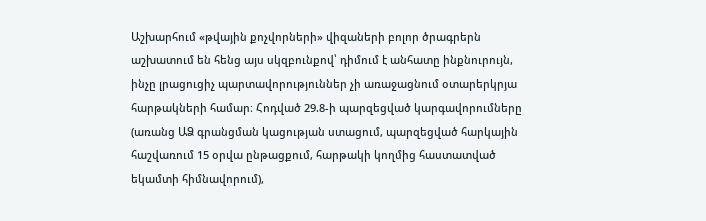Աշխարհում «թվային քոչվորների» վիզաների բոլոր ծրագրերն աշխատում են հենց այս սկզբունքով՝ դիմում է անհատը ինքնուրույն, ինչը լրացուցիչ պարտավորություններ չի առաջացնում օտարերկրյա հարթակների համար։ Հոդված 29.8-ի պարզեցված կարգավորումները (առանց ԱՁ գրանցման կացության ստացում, պարզեցված հարկային հաշվառում 15 օրվա ընթացքում, հարթակի կողմից հաստատված եկամտի հիմնավորում),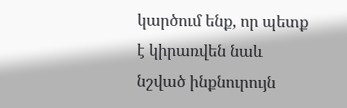կարծում ենք, որ պետք է կիրառվեն նաև նշված ինքնուրույն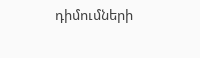դիմումների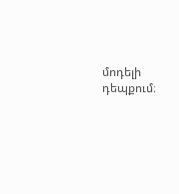մոդելի դեպքում։